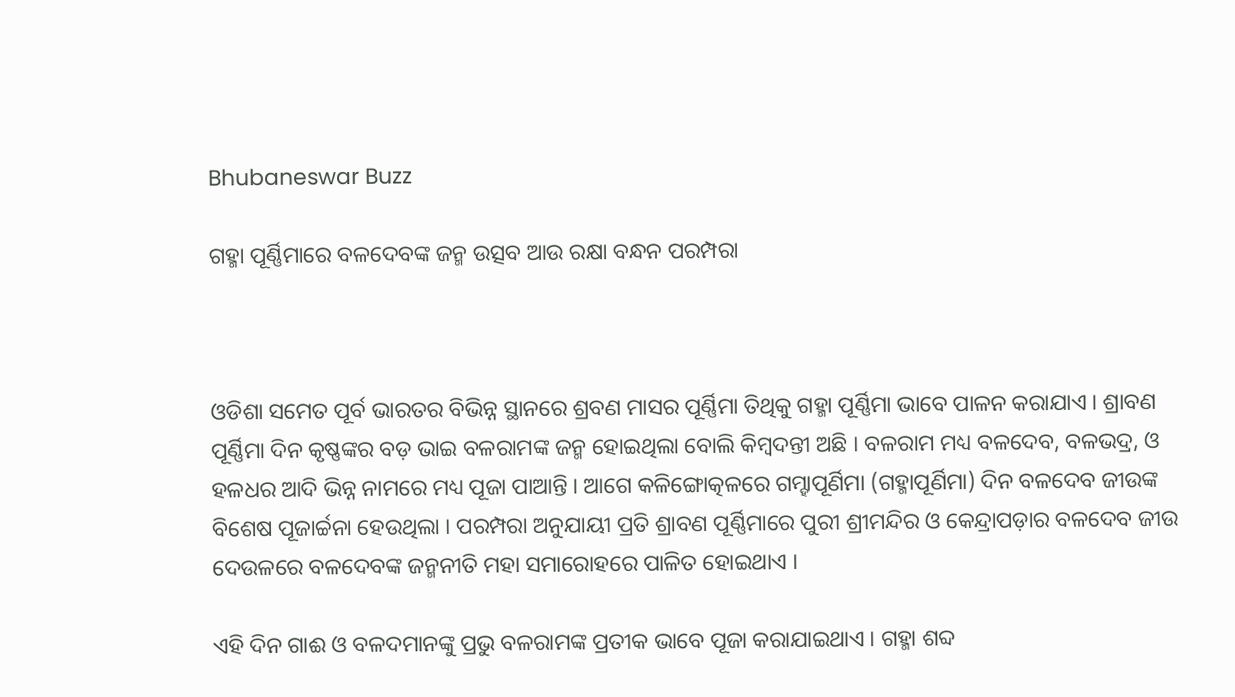Bhubaneswar Buzz

ଗହ୍ମା ପୂର୍ଣ୍ଣିମାରେ ବଳଦେବଙ୍କ ଜନ୍ମ ଉତ୍ସବ ଆଉ ରକ୍ଷା ବନ୍ଧନ ପରମ୍ପରା



ଓଡିଶା ସମେତ ପୂର୍ବ ଭାରତର ବିଭିନ୍ନ ସ୍ଥାନରେ ଶ୍ରବଣ ମାସର ପୂର୍ଣ୍ଣିମା ତିଥିକୁ ଗହ୍ମା ପୂର୍ଣ୍ଣିମା ଭାବେ ପାଳନ କରାଯାଏ । ଶ୍ରାବଣ ପୂର୍ଣ୍ଣିମା ଦିନ କୃଷ୍ଣଙ୍କର ବଡ଼ ଭାଇ ବଳରାମଙ୍କ ଜନ୍ମ ହୋଇଥିଲା ବୋଲି କିମ୍ବଦନ୍ତୀ ଅଛି । ବଳରାମ ମଧ୍ୟ ବଳଦେବ, ବଳଭଦ୍ର, ଓ ହଳଧର ଆଦି ଭିନ୍ନ ନାମରେ ମଧ୍ୟ ପୂଜା ପାଆନ୍ତି । ଆଗେ କଳିଙ୍ଗୋତ୍କଳରେ ଗମ୍ହାପୂର୍ଣିମା (ଗହ୍ମାପୂର୍ଣିମା) ଦିନ ବଳଦେବ ଜୀଉଙ୍କ ବିଶେଷ ପୂଜାର୍ଚ୍ଚନା ହେଉଥିଲା । ପରମ୍ପରା ଅନୁଯାୟୀ ପ୍ରତି ଶ୍ରାବଣ ପୂର୍ଣ୍ଣିମାରେ ପୁରୀ ଶ୍ରୀମନ୍ଦିର ଓ କେନ୍ଦ୍ରାପଡ଼ାର ବଳଦେବ ଜୀଉ ଦେଉଳରେ ବଳଦେବଙ୍କ ଜନ୍ମନୀତି ମହା ସମାରୋହରେ ପାଳିତ ହୋଇଥାଏ ।

ଏହି ଦିନ ଗାଈ ଓ ବଳଦମାନଙ୍କୁ ପ୍ରଭୁ ବଳରାମଙ୍କ ପ୍ରତୀକ ଭାବେ ପୂଜା କରାଯାଇଥାଏ । ଗହ୍ମା ଶବ୍ଦ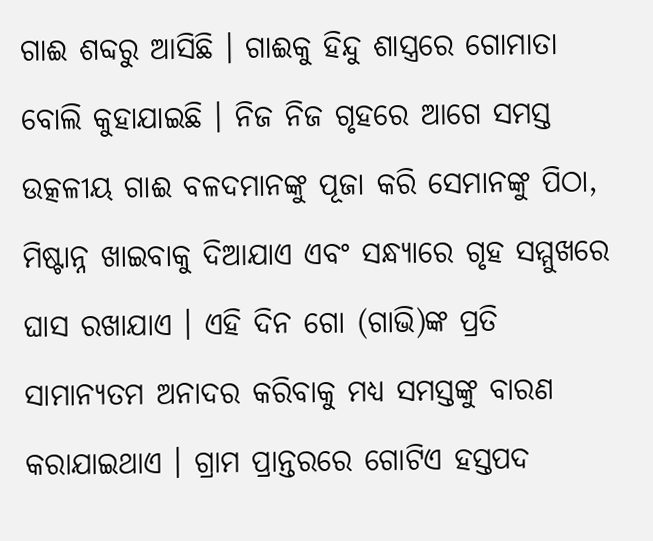ଗାଈ ଶବ୍ଦରୁ ଆସିଛି । ଗାଈକୁ ହିନ୍ଦୁ ଶାସ୍ତ୍ରରେ ଗୋମାତା ବୋଲି କୁହାଯାଇଛି । ନିଜ ନିଜ ଗୃହରେ ଆଗେ ସମସ୍ତ ଉତ୍କଳୀୟ ଗାଈ ବଳଦମାନଙ୍କୁ ପୂଜା କରି ସେମାନଙ୍କୁ ପିଠା, ମିଷ୍ଟାନ୍ନ ଖାଇବାକୁ ଦିଆଯାଏ ଏବଂ ସନ୍ଧ୍ୟାରେ ଗୃହ ସମ୍ମୁଖରେ ଘାସ ରଖାଯାଏ । ଏହି ଦିନ ଗୋ (ଗାଭି)ଙ୍କ ପ୍ରତି ସାମାନ୍ୟତମ ଅନାଦର କରିବାକୁ ମଧ୍ଯ ସମସ୍ତଙ୍କୁ ବାରଣ କରାଯାଇଥାଏ । ଗ୍ରାମ ପ୍ରାନ୍ତରରେ ଗୋଟିଏ ହସ୍ତପଦ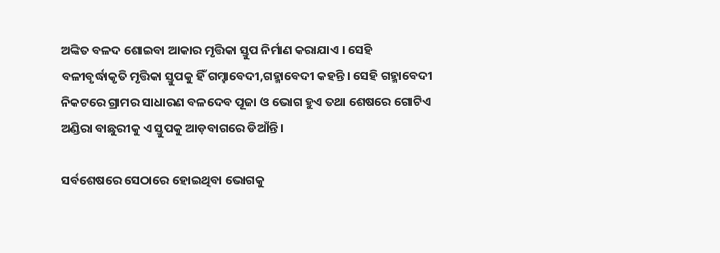ଅଙ୍କିତ ବଳଦ ଶୋଇବା ଆକାର ମୃତ୍ତିକା ସ୍ତୁପ ନିର୍ମାଣ କରାଯାଏ । ସେହି ବଳୀବୃର୍ଦ୍ଧାକୃତି ମୃତ୍ତିକା ସ୍ତୁପକୁ ହିଁ ଗମ୍ହାବେଦୀ,ଗହ୍ମାବେଦୀ କହନ୍ତି । ସେହି ଗହ୍ମାବେଦୀ ନିକଟରେ ଗ୍ରାମର ସାଧାରଣ ବଳଦେବ ପୂଜା ଓ ଭୋଗ ହୁଏ ତଥା ଶେଷରେ ଗୋଟିଏ ଅଣ୍ଡିରା ବାଛୁରୀକୁ ଏ ସ୍ତୁପକୁ ଆଡ଼ବାଗରେ ଡିଆଁନ୍ତି ।

ସର୍ବଶେଷରେ ସେଠାରେ ହୋଇଥିବା ଭୋଗକୁ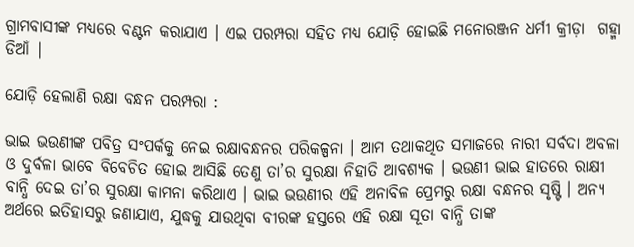ଗ୍ରାମବାସୀଙ୍କ ମଧ୍ୟରେ ବଣ୍ଟନ କରାଯାଏ । ଏଇ ପରମ୍ପରା ସହିତ ମଧ୍ୟ ଯୋଡ଼ି ହୋଇଛି ମନୋରଞ୍ଜନ ଧର୍ମୀ କ୍ରୀଡ଼ା  ଗହ୍ମା ଡିଆଁ |

ଯୋଡ଼ି ହେଲାଣି ରକ୍ଷା ବନ୍ଧନ ପରମ୍ପରା :

ଭାଇ ଭଉଣୀଙ୍କ ପବିତ୍ର ସଂପର୍କକୁ ନେଇ ରକ୍ଷାବନ୍ଧନର ପରିକଳ୍ପନା । ଆମ ତଥାକଥିତ ସମାଜରେ ନାରୀ ସର୍ବଦା ଅବଳା ଓ ଦୁର୍ବଳା ଭାବେ ବିବେଚିତ ହୋଇ ଆସିଛି ତେଣୁ ତା’ର ସୁରକ୍ଷା ନିହାତି ଆବଶ୍ୟକ । ଭଉଣୀ ଭାଇ ହାତରେ ରାକ୍ଷୀ ବାନ୍ଧି ଦେଇ ତା’ର ସୁରକ୍ଷା କାମନା କରିଥାଏ । ଭାଇ ଭଉଣୀର ଏହି ଅନାବିଳ ପ୍ରେମରୁ ରକ୍ଷା ବନ୍ଧନର ସୃଷ୍ଟି । ଅନ୍ୟ ଅର୍ଥରେ ଇତିହାସରୁ ଜଣାଯାଏ, ଯୁଦ୍ଧକୁ ଯାଉଥିବା ବୀରଙ୍କ ହସ୍ତରେ ଏହି ରକ୍ଷା ସୂତା ବାନ୍ଧି ତାଙ୍କ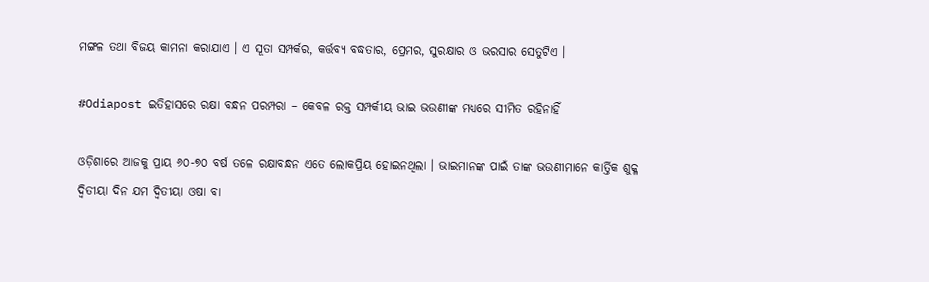ମଙ୍ଗଳ ତଥା ବିଜୟ କାମନା କରାଯାଏ । ଏ ସୂତା ସମ୍ପର୍କର, କର୍ତ୍ତବ୍ୟ ବଦ୍ଧତାର, ପ୍ରେମର, ସୁରକ୍ଷାର ଓ ଭରସାର ସେତୁଟିଏ ।

#Odiapost ଇତିହାସରେ ରକ୍ଷା ବନ୍ଧନ ପରମ୍ପରା – କେବଳ ରକ୍ତ ସମ୍ପର୍କୀୟ ଭାଇ ଭଉଣୀଙ୍କ ମଧ୍ୟରେ ସୀମିତ ରହିନାହିଁ

ଓଡ଼ିଶାରେ ଆଜକୁ ପ୍ରାୟ ୬୦-୭୦ ବର୍ଷ ତଳେ ରକ୍ଷାବନ୍ଧନ ଏତେ ଲୋକପ୍ରିୟ ହୋଇନଥିଲା । ଭାଇମାନଙ୍କ ପାଇଁ ତାଙ୍କ ଭଉଣୀମାନେ କାର୍ତ୍ତିକ ଶୁକ୍ଳ ଦ୍ଵିତୀୟା ଦିନ ଯମ ଦ୍ଵିତୀୟା ଓଷା ବା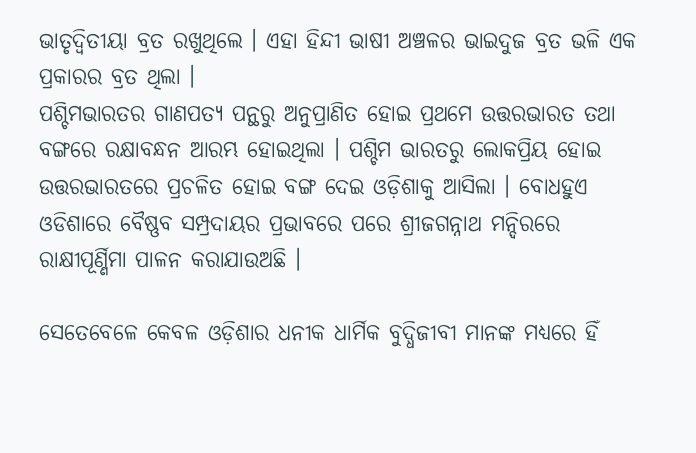ଭାତୃଦ୍ବିତୀୟା ବ୍ରତ ରଖୁଥିଲେ । ଏହା ହିନ୍ଦୀ ଭାଷୀ ଅଞ୍ଚଳର ଭାଇଦୁଜ ବ୍ରତ ଭଳି ଏକ ପ୍ରକାରର ବ୍ରତ ଥିଲା ।
ପଶ୍ଚିମଭାରତର ଗାଣପତ୍ୟ ପନ୍ଥରୁ ଅନୁପ୍ରାଣିତ ହୋଇ ପ୍ରଥମେ ଉତ୍ତରଭାରତ ତଥା ବଙ୍ଗରେ ରକ୍ଷାବନ୍ଧନ ଆରମ୍ଭ ହୋଇଥିଲା । ପଶ୍ଚିମ ଭାରତରୁ ଲୋକପ୍ରିୟ ହୋଇ ଉତ୍ତରଭାରତରେ ପ୍ରଚଳିତ ହୋଇ ବଙ୍ଗ ଦେଇ ଓଡ଼ିଶାକୁ ଆସିଲା । ବୋଧହୁଏ ଓଡିଶାରେ ବୈଷ୍ଣବ ସମ୍ପ୍ରଦାୟର ପ୍ରଭାବରେ ପରେ ଶ୍ରୀଜଗନ୍ନାଥ ମନ୍ଦିରରେ ରାକ୍ଷୀପୂର୍ଣ୍ଣିମା ପାଳନ କରାଯାଉଅଛି ।

ସେତେବେଳେ କେବଳ ଓଡ଼ିଶାର ଧନୀକ ଧାର୍ମିକ ବୁଦ୍ଧିଜୀବୀ ମାନଙ୍କ ମଧ୍ୟରେ ହିଁ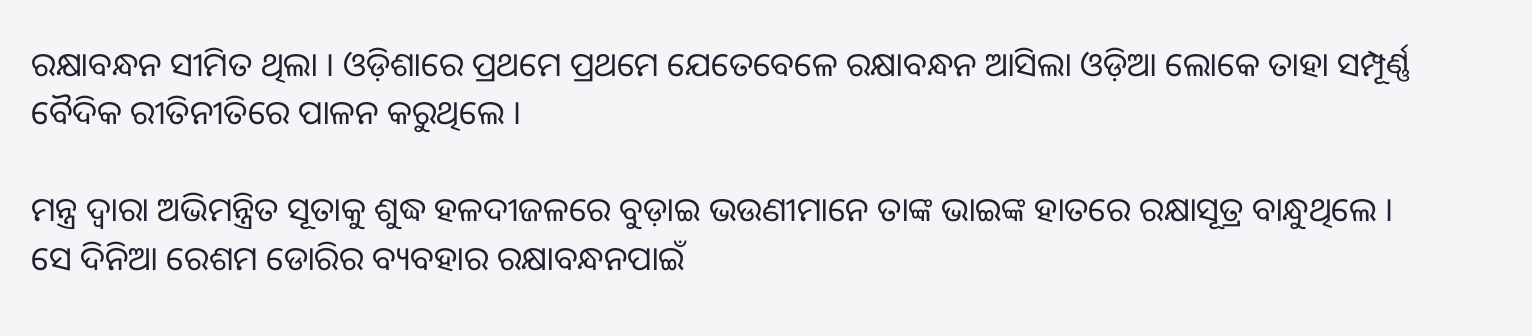ରକ୍ଷାବନ୍ଧନ ସୀମିତ ଥିଲା । ଓଡ଼ିଶାରେ ପ୍ରଥମେ ପ୍ରଥମେ ଯେତେବେଳେ ରକ୍ଷାବନ୍ଧନ ଆସିଲା ଓଡ଼ିଆ ଲୋକେ ତାହା ସମ୍ପୂର୍ଣ୍ଣ ବୈଦିକ ରୀତିନୀତିରେ ପାଳନ କରୁଥିଲେ ।

ମନ୍ତ୍ର ଦ୍ୱାରା ଅଭିମନ୍ତ୍ରିତ ସୂତାକୁ ଶୁଦ୍ଧ ହଳଦୀଜଳରେ ବୁଡ଼ାଇ ଭଉଣୀମାନେ ତାଙ୍କ ଭାଇଙ୍କ ହାତରେ ରକ୍ଷାସୂତ୍ର ବାନ୍ଧୁଥିଲେ ।
ସେ ଦିନିଆ ରେଶମ ଡୋରିର ବ୍ୟବହାର ରକ୍ଷାବନ୍ଧନପାଇଁ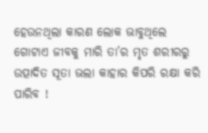ହେଉନଥିଲା କାରଣ ଲୋକ ଭାବୁଥିଲେ ଗୋଟାଏ ଜୀବକୁ ମାରି ତା’ର ମୃତ ଶରୀରରୁ ଉତ୍ପାଦିତ ସୂତା ଭଲା କାହାର କିପରି ରକ୍ଷା କରି ପାରିବ !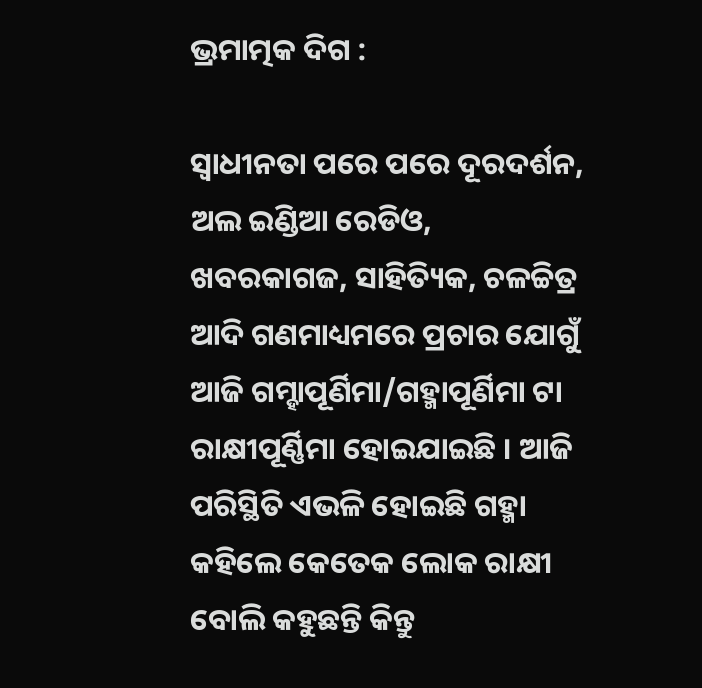ଭ୍ରମାତ୍ମକ ଦିଗ :

ସ୍ବାଧୀନତା ପରେ ପରେ ଦୂରଦର୍ଶନ, ଅଲ ଇଣ୍ଡିଆ ରେଡିଓ, ଖବରକାଗଜ, ସାହିତ୍ୟିକ, ଚଳଚ୍ଚିତ୍ର ଆଦି ଗଣମାଧ୍ୟମରେ ପ୍ରଚାର ଯୋଗୁଁ ଆଜି ଗମ୍ହାପୂର୍ଣିମା/ଗହ୍ମାପୂର୍ଣିମା ଟା ରାକ୍ଷୀପୂର୍ଣ୍ଣିମା ହୋଇଯାଇଛି । ଆଜି ପରିସ୍ଥିତି ଏଭଳି ହୋଇଛି ଗହ୍ମା କହିଲେ କେତେକ ଲୋକ ରାକ୍ଷୀ ବୋଲି କହୁଛନ୍ତି କିନ୍ତୁ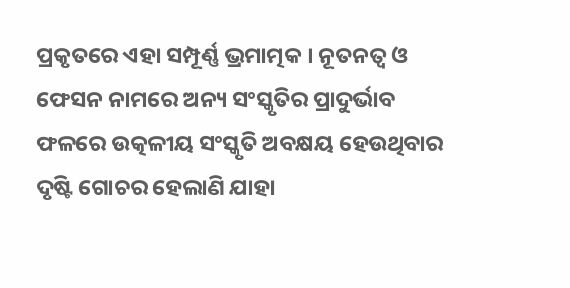ପ୍ରକୃତରେ ଏହା ସମ୍ପୂର୍ଣ୍ଣ ଭ୍ରମାତ୍ମକ । ନୂତନତ୍ୱ ଓ ଫେସନ ନାମରେ ଅନ୍ୟ ସଂସ୍କୃତିର ପ୍ରାଦୁର୍ଭାବ ଫଳରେ ଉତ୍କଳୀୟ ସଂସ୍କୃତି ଅବକ୍ଷୟ ହେଉଥିବାର ଦୃଷ୍ଟି ଗୋଚର ହେଲାଣି ଯାହା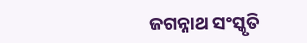ଜଗନ୍ନାଥ ସଂସ୍କୃତି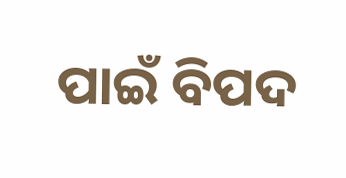ପାଇଁ ବିପଦ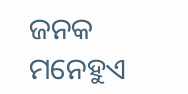ଜନକ ମନେହୁଏ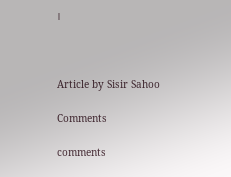।



Article by Sisir Sahoo

Comments

comments